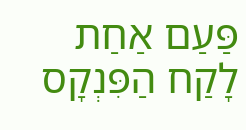פַּעַם אַחַת לָקַח הַפִּנְקָס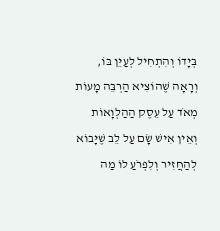בְּיָדוֹ וְהִתְחִיל לְעַיֵּן בּוֹ, וְרָאָה שֶׁהוֹצִיא הַרְבֵּה מָעוֹת מְאֹד עַל עֵסֶק הַהַלְוָאוֹת וְאֵין אִישׁ שָׂם עַל לֵב שֶׁיָּבוֹא לְהַחֲזִיר וְלִפְרֹעַ לוֹ מַה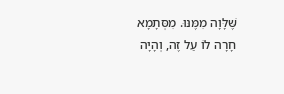שֶּׁלָּוָה מִמֶּנּוּ. מִסְּתָמָא חָרָה לוֹ עַל זֶה, וְהָיָה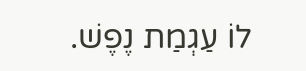לוֹ עַגְמַת נֶפֶשׁ.